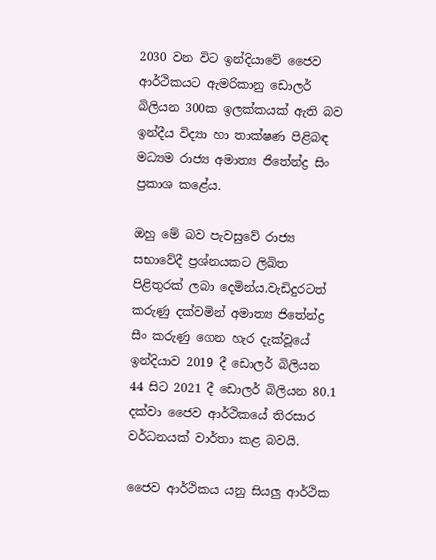2030 වන විට ඉන්දියාවේ ජෛව ආර්ථිකයට ඇමරිකානු ඩොලර් බිලියන 300ක ඉලක්කයක් ඇති බව ඉන්දීය විද්‍යා හා තාක්ෂණ පිළිබඳ මධ්‍යම රාජ්‍ය අමාත්‍ය ජිතේන්ද්‍ර සිං ප්‍රකාශ කළේය.

ඔහු මේ බව පැවසුවේ රාජ්‍ය සභාවේදී ප්‍රශ්නයකට ලිඛිත පිළිතුරක් ලබා දෙමින්ය.වැඩිදුරටත් කරුණු දක්වමින් අමාත්‍ය ජිතේන්ද්‍ර සීං කරුණු ගෙන හැර දැක්වූයේ ඉන්දියාව 2019 දී ඩොලර් බිලියන 44 සිට 2021 දී ඩොලර් බිලියන 80.1 දක්වා ජෛව ආර්ථිකයේ තිරසාර වර්ධනයක් වාර්තා කළ බවයි.

ජෛව ආර්ථිකය යනු සියලු ආර්ථික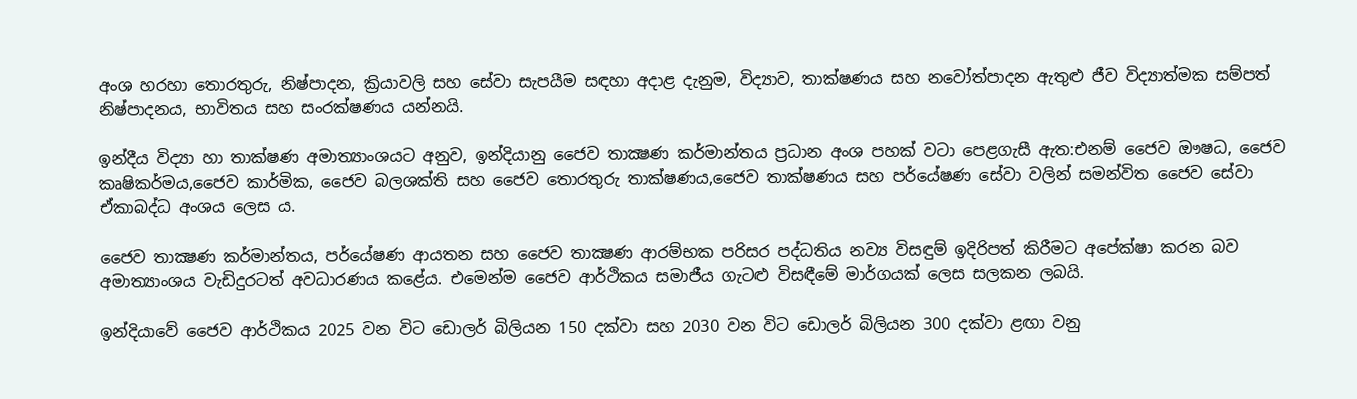අංශ හරහා තොරතුරු, නිෂ්පාදන, ක්‍රියාවලි සහ සේවා සැපයීම සඳහා අදාළ දැනුම, විද්‍යාව, තාක්ෂණය සහ නවෝත්පාදන ඇතුළු ජීව විද්‍යාත්මක සම්පත් නිෂ්පාදනය, භාවිතය සහ සංරක්ෂණය යන්නයි.

ඉන්දීය විද්‍යා හා තාක්ෂණ අමාත්‍යාංශයට අනුව, ඉන්දියානු ජෛව තාක්‍ෂණ කර්මාන්තය ප්‍රධාන අංශ පහක් වටා පෙළගැසී ඇත:එනම් ජෛව ඖෂධ, ජෛව කෘෂිකර්මය,ජෛව කාර්මික, ජෛව බලශක්ති සහ ජෛව තොරතුරු තාක්ෂණය,ජෛව තාක්ෂණය සහ පර්යේෂණ සේවා වලින් සමන්විත ජෛව සේවා ඒකාබද්ධ අංශය ලෙස ය.

ජෛව තාක්‍ෂණ කර්මාන්තය, පර්යේෂණ ආයතන සහ ජෛව තාක්‍ෂණ ආරම්භක පරිසර පද්ධතිය නව්‍ය විසඳුම් ඉදිරිපත් කිරීමට අපේක්ෂා කරන බව අමාත්‍යාංශය වැඩිදුරටත් අවධාරණය කළේය. එමෙන්ම ජෛව ආර්ථිකය සමාජීය ගැටළු විසඳීමේ මාර්ගයක් ලෙස සලකන ලබයි.

ඉන්දියාවේ ජෛව ආර්ථිකය 2025 වන විට ඩොලර් බිලියන 150 දක්වා සහ 2030 වන විට ඩොලර් බිලියන 300 දක්වා ළඟා වනු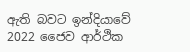ඇති බවට ඉන්දියාවේ 2022 ජෛව ආර්ථික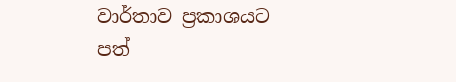වාර්තාව ප්‍රකාශයට පත්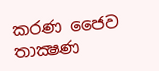කරණ ජෛව තාක්‍ෂණ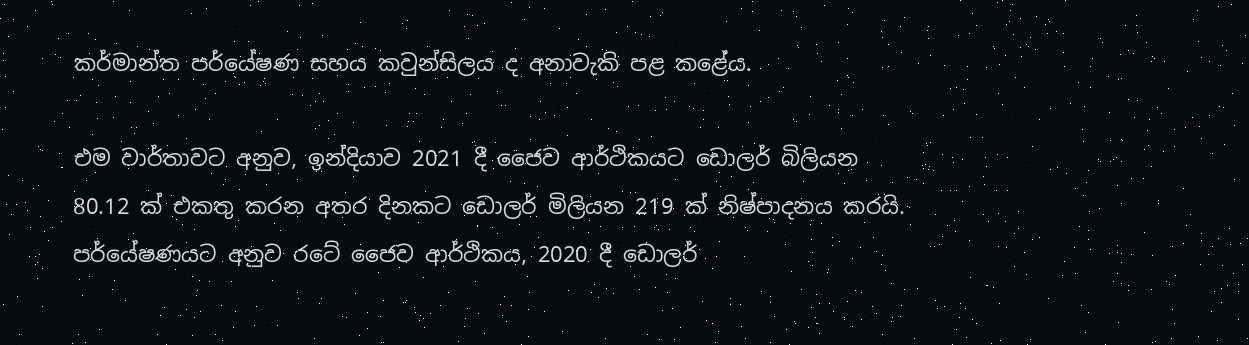කර්මාන්ත පර්යේෂණ සහය කවුන්සිලය ද අනාවැකි පළ කළේය.

එම වාර්තාවට අනුව, ඉන්දියාව 2021 දී ජෛව ආර්ථිකයට ඩොලර් බිලියන 80.12 ක් එකතු කරන අතර දිනකට ඩොලර් මිලියන 219 ක් නිෂ්පාදනය කරයි. පර්යේෂණයට අනුව රටේ ජෛව ආර්ථිකය, 2020 දී ඩොලර්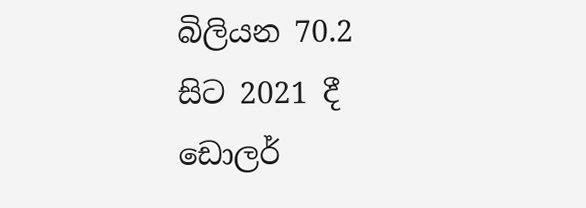බිලියන 70.2 සිට 2021 දී ඩොලර්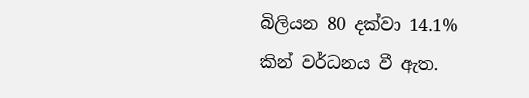බිලියන 80 දක්වා 14.1% කින් වර්ධනය වී ඇත.